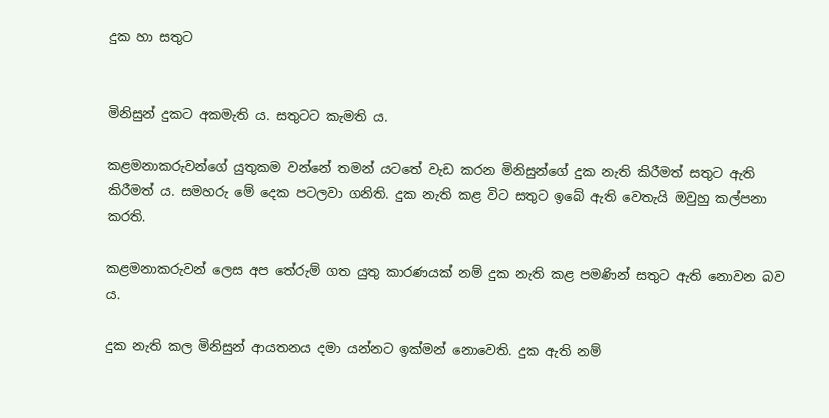දුක හා සතුට


මිනිසුන් දුකට අකමැති ය. සතුටට කැමති ය.

කළමනාකරුවන්ගේ යුතුකම වන්නේ තමන් යටතේ වැඩ කරන මිනිසුන්ගේ දුක නැති කිරීමත් සතුට ඇති කිරීමත් ය. සමහරු මේ දෙක පටලවා ගනිති. දුක නැති කළ විට සතුට ඉබේ ඇති වෙතැයි ඔවුහු කල්පනා කරති.

කළමනාකරුවන් ලෙස අප තේරුම් ගත යුතු කාරණයක් නම් දුක නැති කළ පමණින් සතුට ඇති නොවන බව ය.

දුක නැති කල මිනිසුන් ආයතනය දමා යන්නට ඉක්මන් නොවෙති. දුක ඇති නම්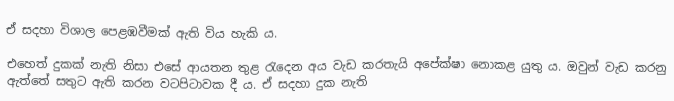ඒ සදහා විශාල පෙළඹවීමක් ඇති විය හැකි ය.

එහෙත් දුකක් නැති නිසා එසේ ආයතන තුළ රැදෙන අය වැඩ කරතැයි අපේක්ෂා නොකළ යුතු ය. ඔවුන් වැඩ කරනු ඇත්තේ සතුට ඇති කරන වටපිටාවක දී ය. ඒ සදහා දුක නැති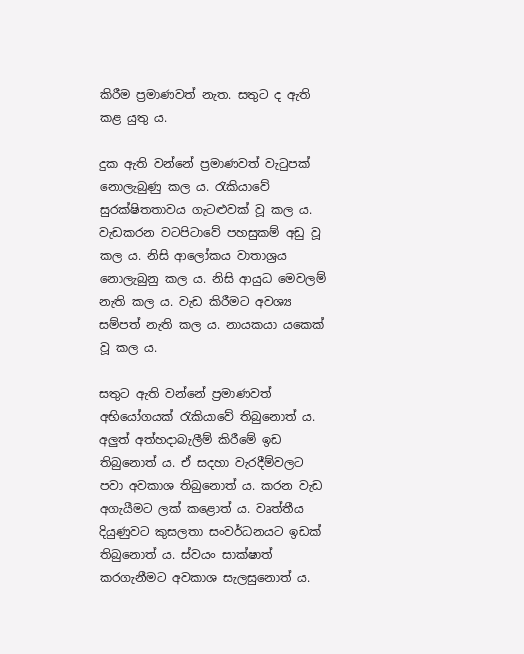කිරීම ප්‍රමාණවත් නැත. සතුට ද ඇති කළ යුතු ය.

දුක ඇති වන්නේ ප්‍රමාණවත් වැටුපක් නොලැබුණු කල ය. රැකියාවේ සුරක්ෂිතතාවය ගැටළුවක් වූ කල ය. වැඩකරන වටපිටාවේ පහසුකම් අඩු වූ කල ය. නිසි ආලෝකය වාතාශ්‍රය නොලැබුනු කල ය. නිසි ආයුධ මෙවලම් නැති කල ය. වැඩ කිරීමට අවශ්‍ය සම්පත් නැති කල ය. නායකයා යකෙක් වූ කල ය.

සතුට ඇති වන්නේ ප්‍රමාණවත් අභියෝගයක් රැකියාවේ තිබුනොත් ය. අලුත් අත්හදාබැලීම් කිරීමේ ඉඩ තිබුනොත් ය. ඒ සදහා වැරදීම්වලට පවා අවකාශ තිබුනොත් ය. කරන වැඩ අගැයීමට ලක් කළොත් ය. වෘත්තීය දියුණුවට කුසලතා සංවර්ධනයට ඉඩක් තිබුනොත් ය. ස්වයං සාක්ෂාත් කරගැනීමට අවකාශ සැලසුනොත් ය.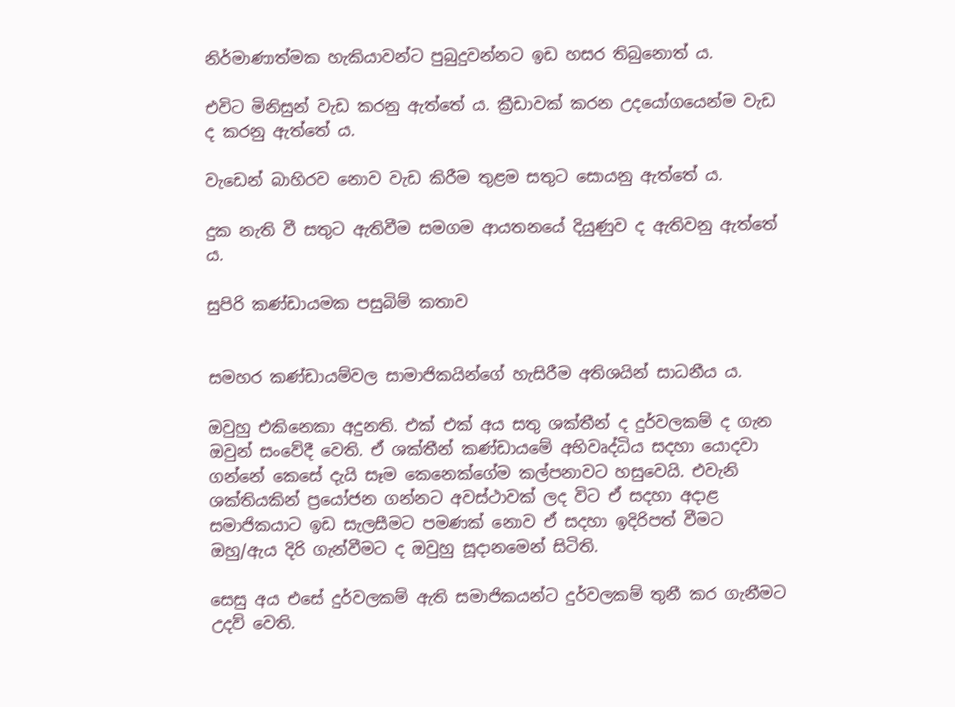නිර්මාණාත්මක හැකියාවන්ට පුබුදුවන්නට ඉඩ හසර තිබුනොත් ය.

එවිට මිනිසුන් වැඩ කරනු ඇත්තේ ය. ක්‍රීඩාවක් කරන උදයෝගයෙන්ම වැඩ ද කරනු ඇත්තේ ය.

වැඩෙන් බාහිරව නොව වැඩ කිරීම තුළම සතුට සොයනු ඇත්තේ ය.

දුක නැති වී සතුට ඇතිවීම සමගම ආයතනයේ දියුණුව ද ඇතිවනු ඇත්තේ ය.

සුපිරි කණ්ඩායමක පසුබිම් කතාව


සමහර කණ්ඩායම්වල සාමාජිකයින්ගේ හැසිරීම අතිශයින් සාධනීය ය.

ඔවුහු එකිනෙකා අදුනති. එක් එක් අය සතු ශක්තීන් ද දුර්වලකම් ද ගැන ඔවුන් සංවේදී වෙති. ඒ ශක්තීන් කණ්ඩායමේ අභිවෘද්ධිය සදහා යොදවා ගන්නේ කෙසේ දැයි සෑම කෙනෙක්ගේම කල්පනාවට හසුවෙයි. එවැනි ශක්තියකින් ප්‍රයෝජන ගන්නට අවස්ථාවක් ලද විට ඒ සදහා අදාළ සමාජිකයාට ඉඩ සැලසීමට පමණක් නොව ඒ සදහා ඉදිරිපත් වීමට ඔහු/ඇය දිරි ගැන්වීමට ද ඔවුහු සූදානමෙන් සිටිති.

සෙසු අය එසේ දුර්වලකම් ඇති සමාජිකයන්ට දුර්වලකම් තුනී කර ගැනීමට උදව් වෙති.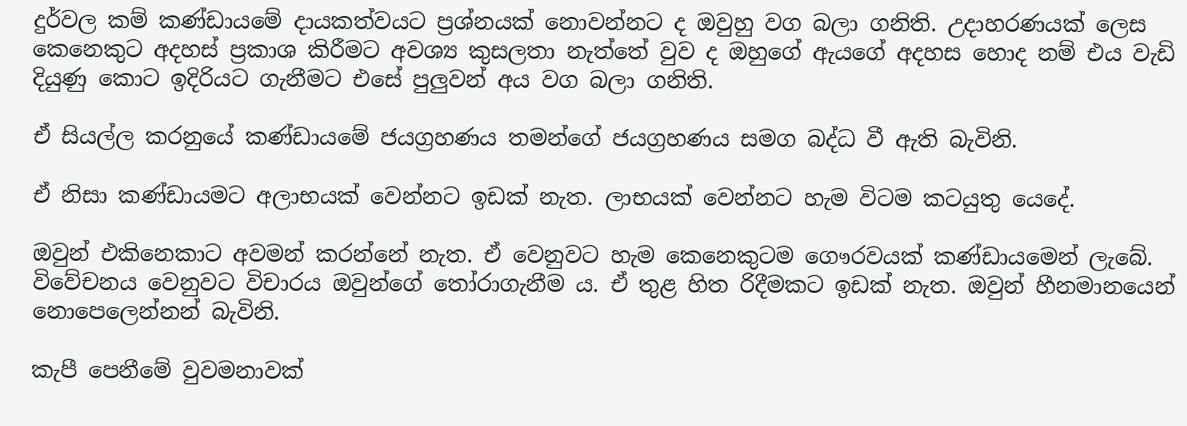දුර්වල කම් කණ්ඩායමේ දායකත්වයට ප්‍රශ්නයක් නොවන්නට ද ඔවුහු වග බලා ගනිති. උදාහරණයක් ලෙස කෙනෙකුට අදහස් ප්‍රකාශ කිරීමට අවශ්‍ය කුසලතා නැත්තේ වුව ද ඔහුගේ ඇයගේ අදහස හොද නම් එය වැඩි දියුණු කොට ඉදිරියට ගැනීමට එසේ පුලුවන් අය වග බලා ගනිති.

ඒ සියල්ල කරනුයේ කණ්ඩායමේ ජයග්‍රහණය තමන්ගේ ජයග්‍රහණය සමග බද්ධ වී ඇති බැවිනි.

ඒ නිසා කණ්ඩායමට අලාභයක් වෙන්නට ඉඩක් නැත. ලාභයක් වෙන්නට හැම විටම කටයුතු යෙදේ.

ඔවුන් එකිනෙකාට අවමන් කරන්නේ නැත. ඒ වෙනුවට හැම කෙනෙකුටම ගෞරවයක් කණ්ඩායමෙන් ලැබේ. විවේචනය වෙනුවට විචාරය ඔවුන්ගේ තෝරාගැනීම ය. ඒ තුළ හිත රිදීමකට ඉඩක් නැත. ඔවුන් හීනමානයෙන් නොපෙලෙන්නන් බැවිනි.

කැපී පෙනීමේ වුවමනාවක්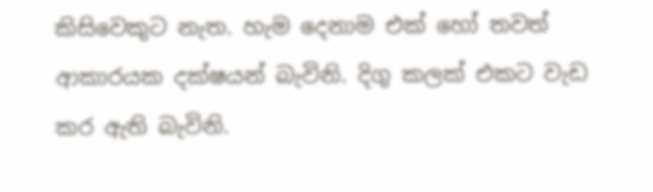කිසිවෙකුට නැත. හැම දෙනාම එක් හෝ තවත් ආකාරයක දක්ෂයන් බැවිනි. දිගු කලක් එකට වැඩ කර ඇති බැවිනි.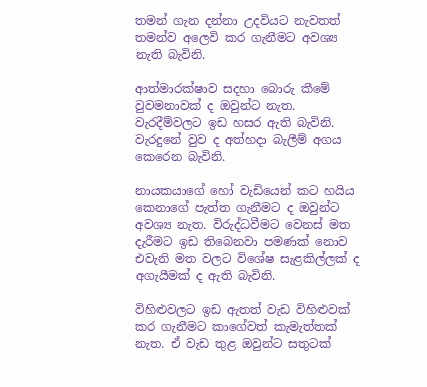තමන් ගැන දන්නා උදවියට නැවතත් තමන්ව අලෙවි කර ගැනීමට අවශ්‍ය නැති බැවිනි.

ආත්මාරක්ෂාව සදහා බොරු කීමේ වුවමනාවක් ද ඔවුන්ට නැත. වැරදීම්වලට ඉඩ හසර ඇති බැවිනි. වැරදුනේ වුව ද අත්හදා බැලීම් අගය කෙරෙන බැවිනි.

නායකයාගේ හෝ වැඩියෙන් කට හයිය කෙනාගේ පැත්ත ගැනීමට ද ඔවුන්ට අවශ්‍ය නැත. විරුද්ධවීමට වෙනස් මත දැරීමට ඉඩ තිබෙනවා පමණක් නොව එවැනි මත වලට විශේෂ සැළකිල්ලක් ද අගැයීමක් ද ඇති බැවිනි.

විහිළුවලට ඉඩ ඇතත් වැඩ විහිළුවක් කර ගැනීමට කාගේවත් කැමැත්තක් නැත. ඒ වැඩ තුළ ඔවුන්ට සතුටක්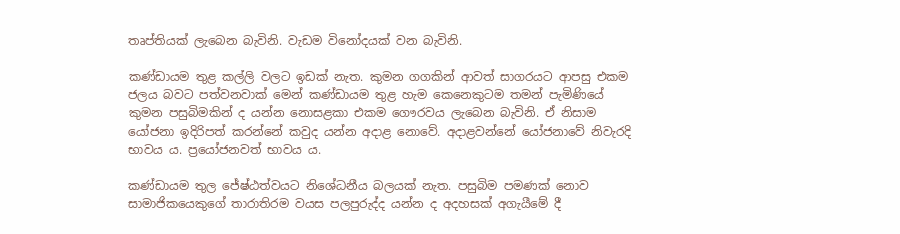තෘප්තියක් ලැබෙන බැවිනි. වැඩම විනෝදයක් වන බැවිනි.

කණ්ඩායම තුළ කල්ලි වලට ඉඩක් නැත. කුමන ගගකින් ආවත් සාගරයට ආපසු එකම ජලය බවට පත්වනවාක් මෙන් කණ්ඩායම තුළ හැම කෙනෙකුටම තමන් පැමිණියේ කුමන පසුබිමකින් ද යන්න නොසළකා එකම ගෞරවය ලැබෙන බැවිනි. ඒ නිසාම යෝජනා ඉදිරිපත් කරන්නේ කවුද යන්න අදාළ නොවේ. අදාළවන්නේ යෝජනාවේ නිවැරදි භාවය ය. ප්‍රයෝජනවත් භාවය ය.

කණ්ඩායම තුල ජේෂ්ඨත්වයට නිශේධනීය බලයක් නැත. පසුබිම පමණක් නොව සාමාජිකයෙකුගේ තාරාතිරම වයස පලපුරුද්ද යන්න ද අදහසක් අගැයීමේ දී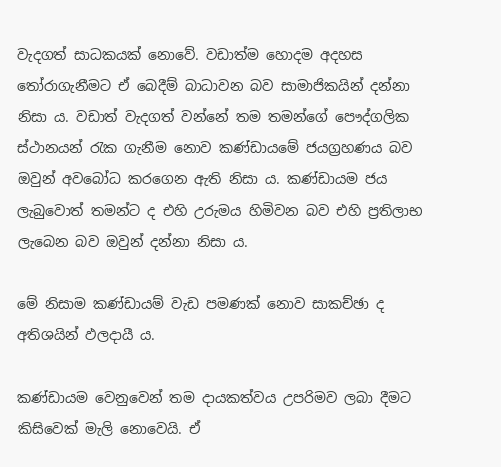වැදගත් සාධකයක් නොවේ. වඩාත්ම හොදම අදහස තෝරාගැනීමට ඒ බෙදීම් බාධාවන බව සාමාජිකයින් දන්නා නිසා ය. වඩාත් වැදගත් වන්නේ තම තමන්ගේ පෞද්ගලික ස්ථානයන් රැක ගැනීම නොව කණ්ඩායමේ ජයග්‍රහණය බව ඔවුන් අවබෝධ කරගෙන ඇති නිසා ය. කණ්ඩායම ජය ලැබුවොත් තමන්ට ද එහි උරුමය හිමිවන බව එහි ප්‍රතිලාභ ලැබෙන බව ඔවුන් දන්නා නිසා ය.

මේ නිසාම කණ්ඩායම් වැඩ පමණක් නොව සාකච්ඡා ද අතිශයින් ඵලදායී ය.

කණ්ඩායම වෙනුවෙන් තම දායකත්වය උපරිමව ලබා දීමට කිසිවෙක් මැලි නොවෙයි. ඒ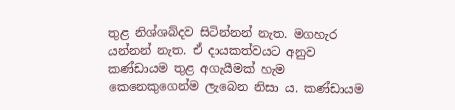තුළ නිශ්ශබ්දව සිටින්නන් නැත. මගහැර යන්නන් නැත. ඒ දායකත්වයට අනුව කණ්ඩායම තුළ අගැයීමක් හැම කෙනෙකුගෙන්ම ලැබෙන නිසා ය. කණ්ඩායම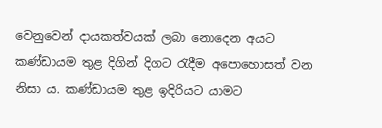වෙනුවෙන් දායකත්වයක් ලබා නොදෙන අයට කණ්ඩායම තුළ දිගින් දිගට රැදීම අපොහොසත් වන නිසා ය. කණ්ඩායම තුළ ඉදිරියට යාමට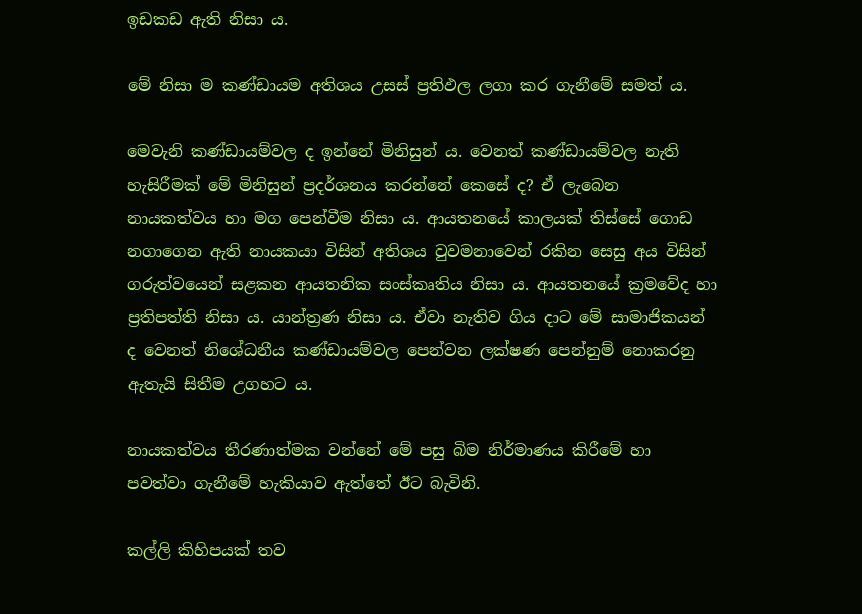ඉඩකඩ ඇති නිසා ය.

මේ නිසා ම කණ්ඩායම අතිශය උසස් ප්‍රතිඵල ලගා කර ගැනීමේ සමත් ය.

මෙවැනි කණ්ඩායම්වල ද ඉන්නේ මිනිසුන් ය. වෙනත් කණ්ඩායම්වල නැති හැසිරීමක් මේ මිනිසුන් ප්‍රදර්ශනය කරන්නේ කෙසේ ද? ඒ ලැබෙන නායකත්වය හා මග පෙන්වීම නිසා ය. ආයතනයේ කාලයක් තිස්සේ ගොඩ නගාගෙන ඇති නායකයා විසින් අතිශය වුවමනාවෙන් රකින සෙසු අය විසින් ගරුත්වයෙන් සළකන ආයතනික සංස්කෘතිය නිසා ය. ආයතනයේ ක්‍රමවේද හා ප්‍රතිපත්ති නිසා ය. යාන්ත්‍රණ නිසා ය. ඒවා නැතිව ගිය දාට මේ සාමාජිකයන් ද වෙනත් නිශේධනීය කණ්ඩායම්වල පෙන්වන ලක්ෂණ පෙන්නුම් නොකරනු ඇතැයි සිතීම උගහට ය.

නායකත්වය තීරණාත්මක වන්නේ මේ පසු බිම නිර්මාණය කිරීමේ හා පවත්වා ගැනීමේ හැකියාව ඇත්තේ ඊට බැවිනි.

කල්ලි කිහිපයක් තව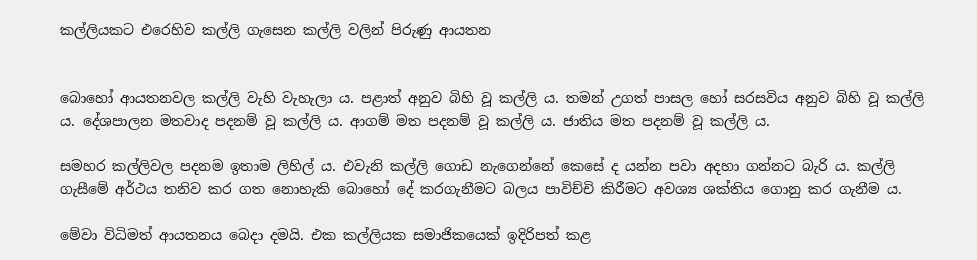කල්ලියකට එරෙහිව කල්ලි ගැසෙන කල්ලි වලින් පිරුණු ආයතන


බොහෝ ආයතනවල කල්ලි වැහි වැහැලා ය. පළාත් අනුව බිහි වූ කල්ලි ය. තමන් උගත් පාසල හෝ සරසවිය අනුව බිහි වූ කල්ලි ය. දේශපාලන මතවාද පදනම් වූ කල්ලි ය. ආගම් මත පදනම් වූ කල්ලි ය. ජාතිය මත පදනම් වූ කල්ලි ය.

සමහර කල්ලිවල පදනම ඉතාම ලිහිල් ය. එවැනි කල්ලි ගොඩ නැගෙන්නේ කෙසේ ද යන්න පවා අදහා ගන්නට බැරි ය. කල්ලි ගැසීමේ අර්ථය තනිව කර ගත නොහැකි බොහෝ දේ කරගැනීමට බලය පාවිච්චි කිරීමට අවශ්‍ය ශක්තිය ගොනු කර ගැනීම ය.

මේවා විධිමත් ආයතනය බෙදා දමයි. එක කල්ලියක සමාජිකයෙක් ඉදිරිපත් කළ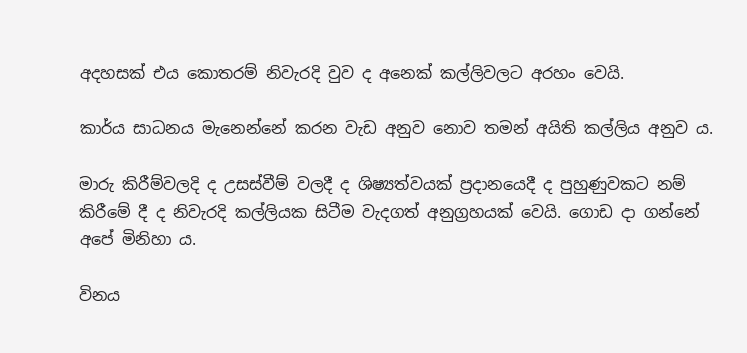අදහසක් එය කොතරම් නිවැරදි වුව ද අනෙක් කල්ලිවලට අරහං වෙයි.

කාර්ය සාධනය මැනෙන්නේ කරන වැඩ අනුව නොව තමන් අයිති කල්ලිය අනුව ය.

මාරු කිරීම්වලදි ද උසස්වීම් වලදී ද ශිෂ්‍යත්වයක් ප්‍රදානයෙදී ද පුහුණුවකට නම් කිරීමේ දී ද නිවැරදි කල්ලියක සිටීම වැදගත් අනුග්‍රහයක් වෙයි. ගොඩ දා ගන්නේ අපේ මිනිහා ය.

විනය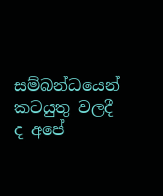සම්බන්ධයෙන් කටයුතු වලදී ද අපේ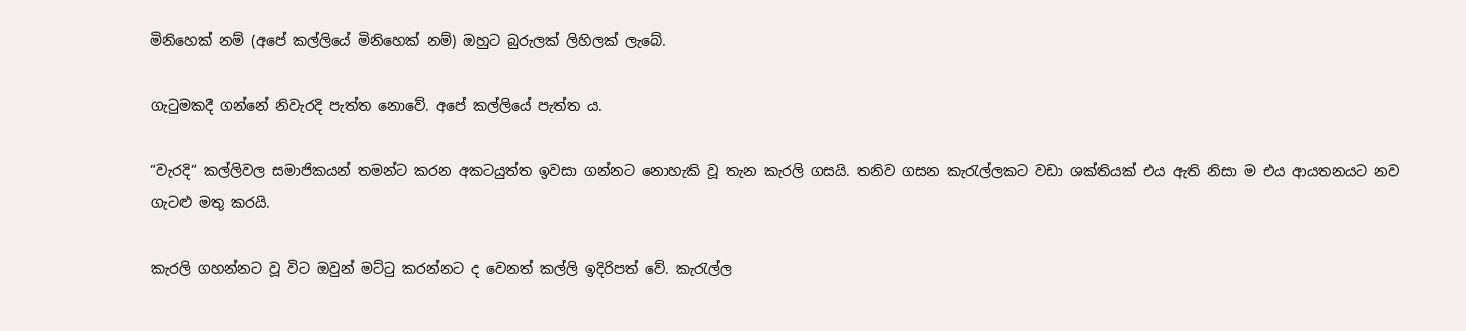මිනිහෙක් නම් (අපේ කල්ලියේ මිනිහෙක් නම්) ඔහුට බුරුලක් ලිහිලක් ලැබේ.

ගැටුමකදී ගන්නේ නිවැරදි පැත්ත නොවේ. අපේ කල්ලියේ පැත්ත ය.

“වැරදි“ කල්ලිවල සමාජිකයන් තමන්ට කරන අකටයුත්ත ඉවසා ගන්නට නොහැකි වූ තැන කැරලි ගසයි. තනිව ගසන කැරැල්ලකට වඩා ශක්තියක් එය ඇති නිසා ම එය ආයතනයට නව ගැටළු මතු කරයි.

කැරලි ගහන්නට වූ විට ඔවුන් මට්ටු කරන්නට ද වෙනත් කල්ලි ඉදිරිපත් වේ. කැරැල්ල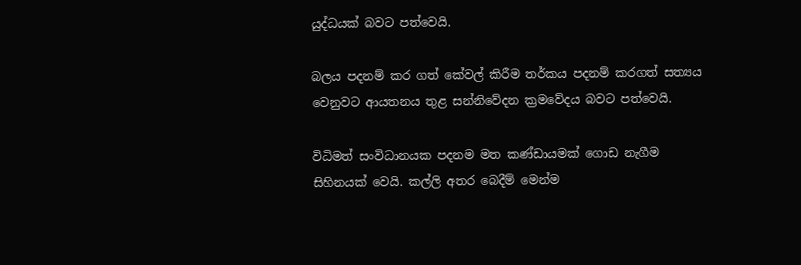යුද්ධයක් බවට පත්වෙයි.

බලය පදනම් කර ගත් කේවල් කිරීම තර්කය පදනම් කරගත් සත්‍යය වෙනුවට ආයතනය තුළ සන්නිවේදන ක්‍රමවේදය බවට පත්වෙයි.

විධිමත් සංවිධානයක පදනම මත කණ්ඩායමක් ගොඩ නැගීම සිහිනයක් වෙයි. කල්ලි අතර බෙදීම් මෙන්ම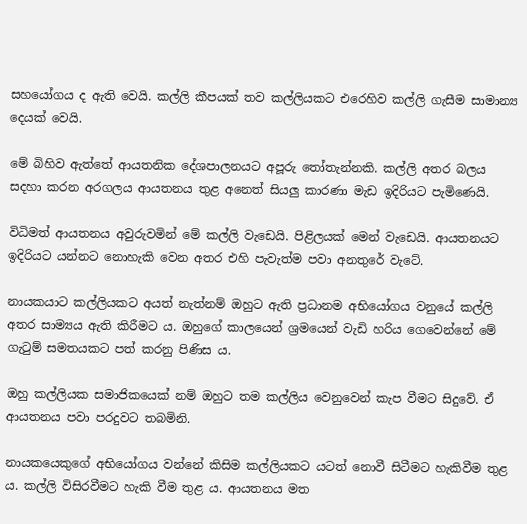සහයෝගය ද ඇති වෙයි. කල්ලි කීපයක් තව කල්ලියකට එරෙහිව කල්ලි ගැසීම සාමාන්‍ය දෙයක් වෙයි.

මේ බිහිව ඇත්තේ ආයතනික දේශපාලනයට අපූරු තෝතැන්නකි. කල්ලි අතර බලය සදහා කරන අරගලය ආයතනය තුළ අනෙත් සියලු කාරණා මැඩ ඉදිරියට පැමිණෙයි.

විධිමත් ආයතනය අවුරුවමින් මේ කල්ලි වැඩෙයි. පිළිලයක් මෙන් වැඩෙයි. ආයතනයට ඉදිරියට යන්නට නොහැකි වෙන අතර එහි පැවැත්ම පවා අනතුරේ වැටේ.

නායකයාට කල්ලියකට අයත් නැත්නම් ඔහුට ඇති ප්‍රධානම අභියෝගය වනුයේ කල්ලි අතර සාම්‍යය ඇති කිරීමට ය. ඔහුගේ කාලයෙන් ශ්‍රමයෙන් වැඩි හරිය ගෙවෙන්නේ මේ ගැටුම් සමතයකට පත් කරනු පිණිස ය.

ඔහු කල්ලියක සමාජිකයෙක් නම් ඔහුට තම කල්ලිය වෙනුවෙන් කැප වීමට සිදුවේ. ඒ ආයතනය පවා පරදුවට තබමිනි.

නායකයෙකුගේ අභියෝගය වන්නේ කිසිම කල්ලියකට යටත් නොවී සිටීමට හැකිවීම තුළ ය. කල්ලි විසිරවීමට හැකි වීම තුළ ය. ආයතනය මත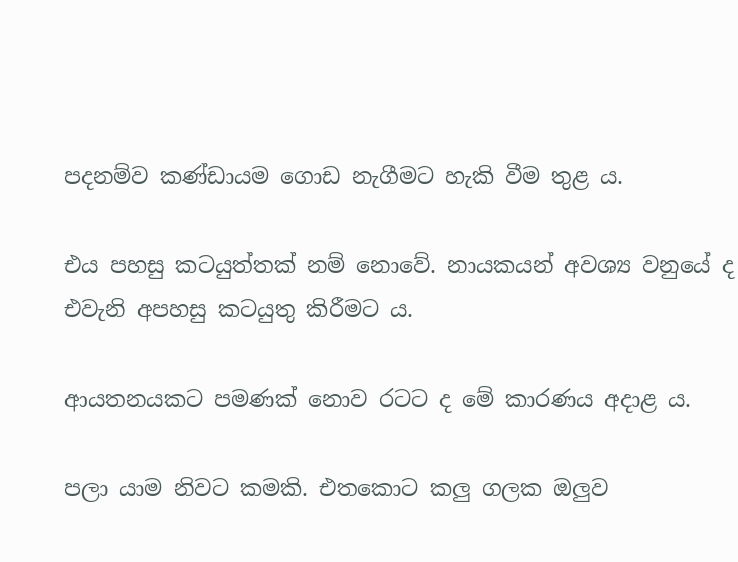පදනම්ව කණ්ඩායම ගොඩ නැගීමට හැකි වීම තුළ ය.

එය පහසු කටයුත්තක් නම් නොවේ. නායකයන් අවශ්‍ය වනුයේ ද එවැනි අපහසු කටයුතු කිරීමට ය.

ආයතනයකට පමණක් නොව රටට ද මේ කාරණය අදාළ ය.

පලා යාම නිවට කමකි. එතකොට කලු ගලක ඔලුව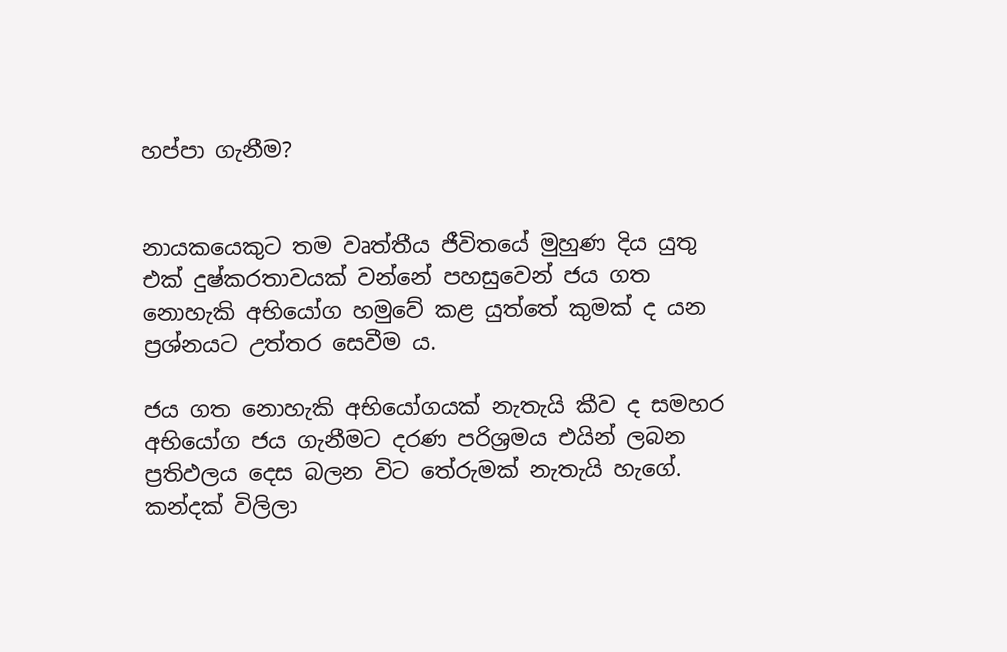හප්පා ගැනීම?


නායකයෙකුට තම වෘත්තීය ජීවිතයේ මුහුණ දිය යුතු එක් දුෂ්කරතාවයක් වන්නේ පහසුවෙන් ජය ගත නොහැකි අභියෝග හමුවේ කළ යුත්තේ කුමක් ද යන ප්‍රශ්නයට උත්තර සෙවීම ය.

ජය ගත නොහැකි අභියෝගයක් නැතැයි කීව ද සමහර අභියෝග ජය ගැනීමට දරණ පරිශ්‍රමය එයින් ලබන ප්‍රතිඵලය දෙස බලන විට තේරුමක් නැතැයි හැගේ. කන්දක් විලිලා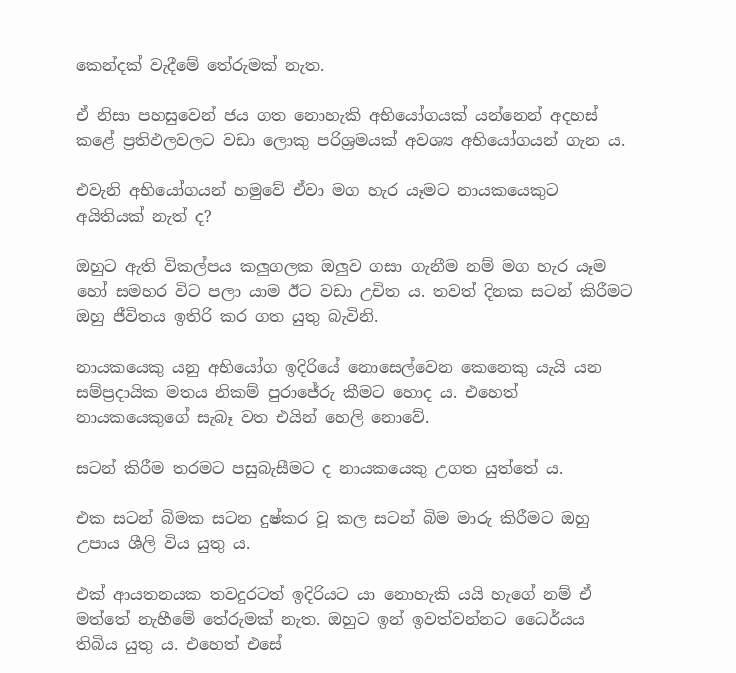කෙන්දක් වැදීමේ තේරුමක් නැත.

ඒ නිසා පහසුවෙන් ජය ගත නොහැකි අභියෝගයක් යන්නෙන් අදහස් කළේ ප්‍රතිඵලවලට වඩා ලොකු පරිශ්‍රමයක් අවශ්‍ය අභියෝගයන් ගැන ය.

එවැනි අභියෝගයන් හමුවේ ඒවා මග හැර යෑමට නායකයෙකුට අයිතියක් නැත් ද?

ඔහුට ඇති විකල්පය කලුගලක ඔලුව ගසා ගැනීම නම් මග හැර යෑම හෝ සමහර විට පලා යාම ඊට වඩා උචිත ය. තවත් දිනක සටන් කිරීමට ඔහු ජීවිතය ඉතිරි කර ගත යුතු බැවිනි.

නායකයෙකු යනු අභියෝග ඉදිරියේ නොසෙල්වෙන කෙනෙකු යැයි යන සම්ප්‍රදායික මතය නිකම් පුරාජේරු කීමට හොද ය. එහෙත් නායකයෙකුගේ සැබෑ වත එයින් හෙලි නොවේ.

සටන් කිරීම තරමට පසුබැසීමට ද නායකයෙකු උගත යුත්තේ ය.

එක සටන් බිමක සටන දුෂ්කර වූ කල සටන් බිම මාරු කිරීමට ඔහු උපාය ශීලි විය යුතු ය.

එක් ආයතනයක තවදුරටත් ඉදිරියට යා නොහැකි යයි හැගේ නම් ඒ මත්තේ නැහීමේ තේරුමක් නැත. ඔහුට ඉන් ඉවත්වන්නට ධෛර්යය තිබිය යුතු ය. එහෙත් එසේ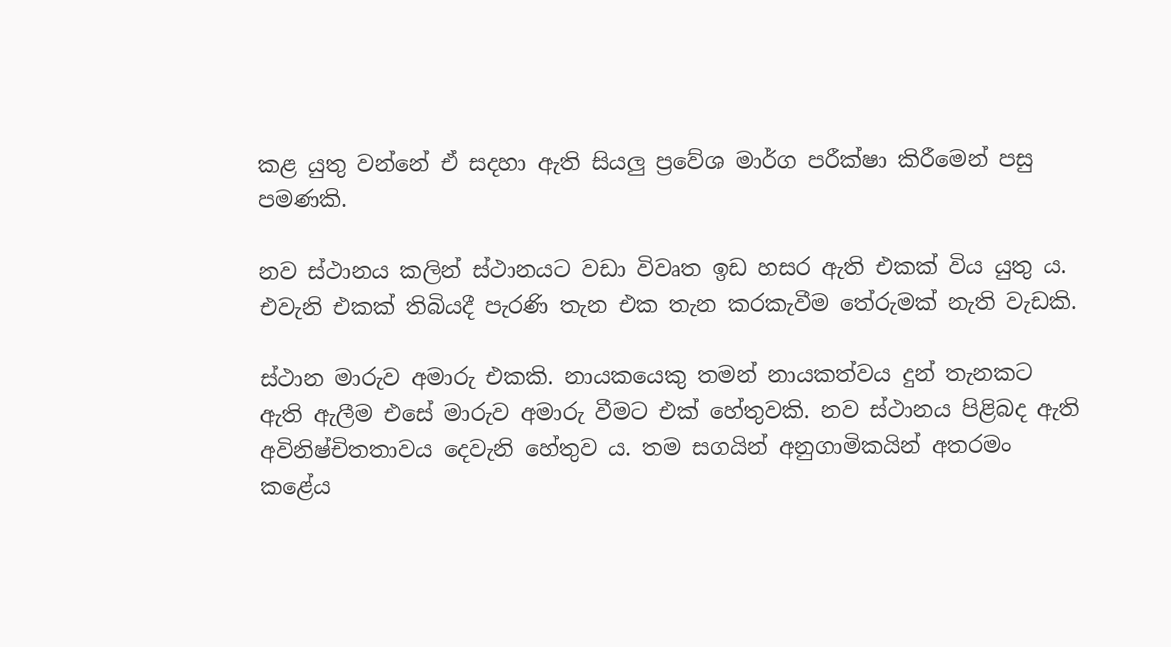කළ යුතු වන්නේ ඒ සදහා ඇති සියලු ප්‍රවේශ මාර්ග පරීක්ෂා කිරීමෙන් පසු පමණකි.

නව ස්ථානය කලින් ස්ථානයට වඩා විවෘත ඉඩ හසර ඇති එකක් විය යුතු ය. එවැනි එකක් තිබියදී පැරණි තැන එක තැන කරකැවීම තේරුමක් නැති වැඩකි.

ස්ථාන මාරුව අමාරු එකකි. නායකයෙකු තමන් නායකත්වය දුන් තැනකට ඇති ඇලීම එසේ මාරුව අමාරු වීමට එක් හේතුවකි. නව ස්ථානය පිළිබද ඇති අවිනිෂ්චිතතාවය දෙවැනි හේතුව ය. තම සගයින් අනුගාමිකයින් අතරමං කළේය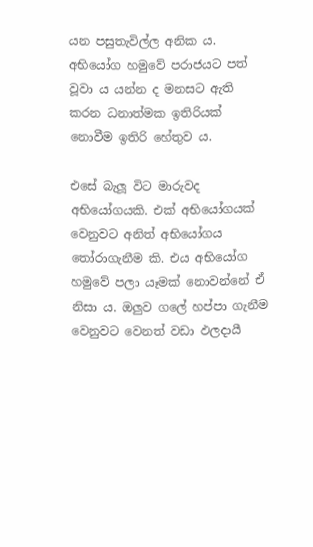යන පසුතැවිල්ල අනික ය. අභියෝග හමුවේ පරාජයට පත් වූවා ය යන්න ද මනසට ඇති කරන ධනාත්මක ඉතිරියක් නොවීම ඉතිරි හේතුව ය.

එසේ බැලූ විට මාරුවද අභියෝගයකි. එක් අභියෝගයක් වෙනුවට අනිත් අභියෝගය තෝරාගැනීම කි. එය අභියෝග හමුවේ පලා යෑමක් නොවන්නේ ඒ නිසා ය. ඔලුව ගලේ හප්පා ගැනීම වෙනුවට වෙනත් වඩා ඵලදායී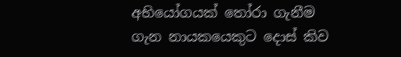අභියෝගයක් තෝරා ගැනීම ගැන නායකයෙකුට දොස් කිව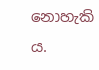නොහැකි ය.